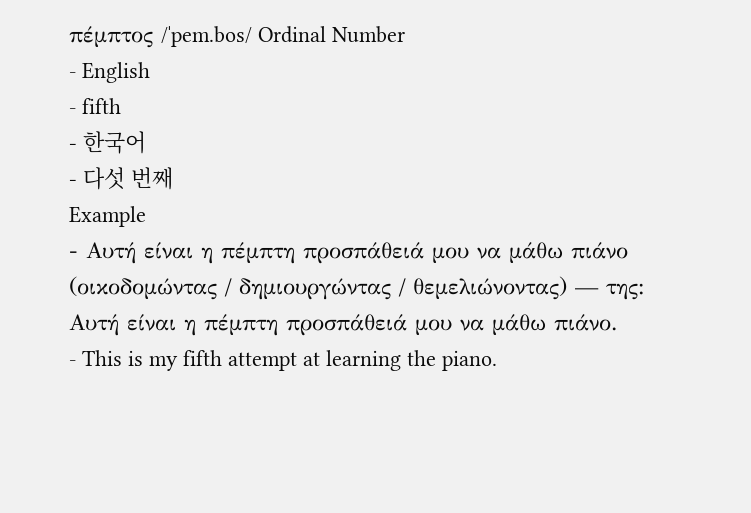πέμπτος /ˈpem.bos/ Ordinal Number
- English
- fifth
- 한국어
- 다섯 번째
Example
- Αυτή είναι η πέμπτη προσπάθειά μου να μάθω πιάνο (οικοδομώντας / δημιουργώντας / θεμελιώνοντας) — της: Αυτή είναι η πέμπτη προσπάθειά μου να μάθω πιάνο.
- This is my fifth attempt at learning the piano.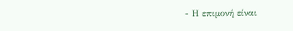- Η επιμονή είναι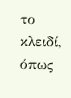το κλειδί, όπως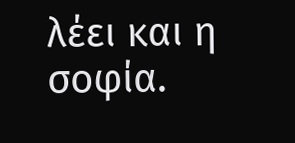λέει και η σοφία.